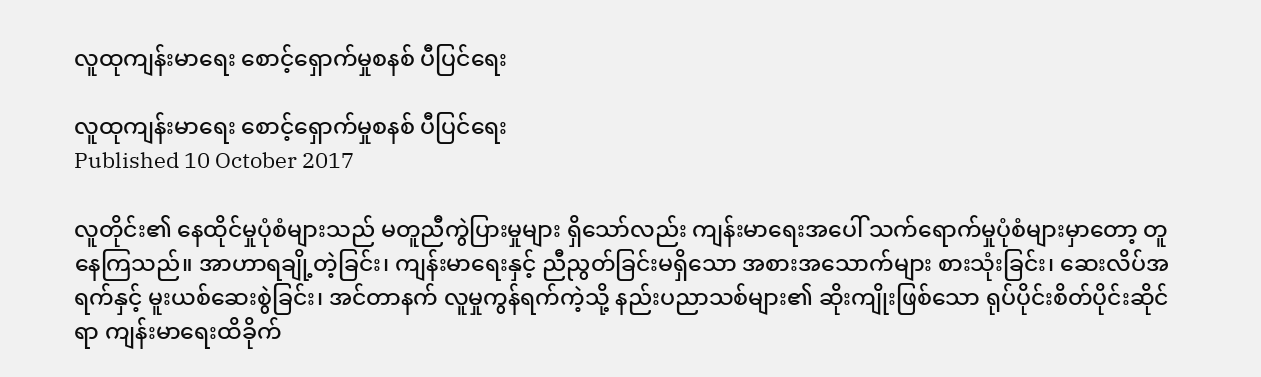လူထုကျန်းမာရေး စောင့်ရှောက်မှုစနစ် ပီပြင်ရေး

လူထုကျန်းမာရေး စောင့်ရှောက်မှုစနစ် ပီပြင်ရေး
Published 10 October 2017

လူတိုင်း၏ နေထိုင်မှုပုံစံများသည် မတူညီကွဲပြားမှုများ ရှိသော်လည်း ကျန်းမာရေးအပေါ် သက်ရောက်မှုပုံစံများမှာတော့ တူနေကြသည်။ အာဟာရချို့တဲ့ခြင်း၊ ကျန်းမာရေးနှင့် ညီညွတ်ခြင်းမရှိသော အစားအသောက်များ စားသုံးခြင်း၊ ဆေးလိပ်အရက်နှင့် မူးယစ်ဆေးစွဲခြင်း၊ အင်တာနက် လူမှုကွန်ရက်ကဲ့သို့ နည်းပညာသစ်များ၏ ဆိုးကျိုးဖြစ်သော ရုပ်ပိုင်းစိတ်ပိုင်းဆိုင်ရာ ကျန်းမာရေးထိခိုက်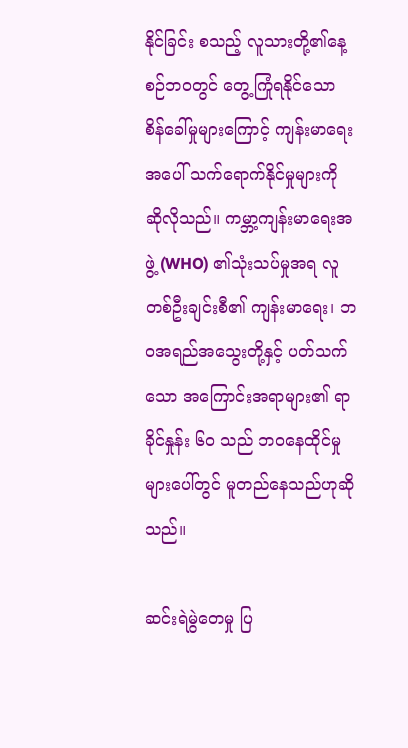နိုင်ခြင်း စသည့် လူသားတို့၏နေ့စဉ်ဘဝတွင် တွေ့ကြုံရနိုင်သော စိန်ခေါ်မှုများကြောင့် ကျန်းမာရေးအပေါ် သက်ရောက်နိုင်မှုများကို ဆိုလိုသည်။ ကမ္ဘာ့ကျန်းမာရေးအဖွဲ့ (WHO) ၏သုံးသပ်မှုအရ လူတစ်ဦးချင်းစီ၏ ကျန်းမာရေး၊ ဘဝအရည်အသွေးတို့နှင့် ပတ်သက်သော အကြောင်းအရာများ၏ ရာခိုင်နှုန်း ၆၀ သည် ဘဝနေထိုင်မှုများပေါ်တွင် မူတည်နေသည်ဟုဆိုသည်။

ဆင်းရဲမွဲတေမှု ပြ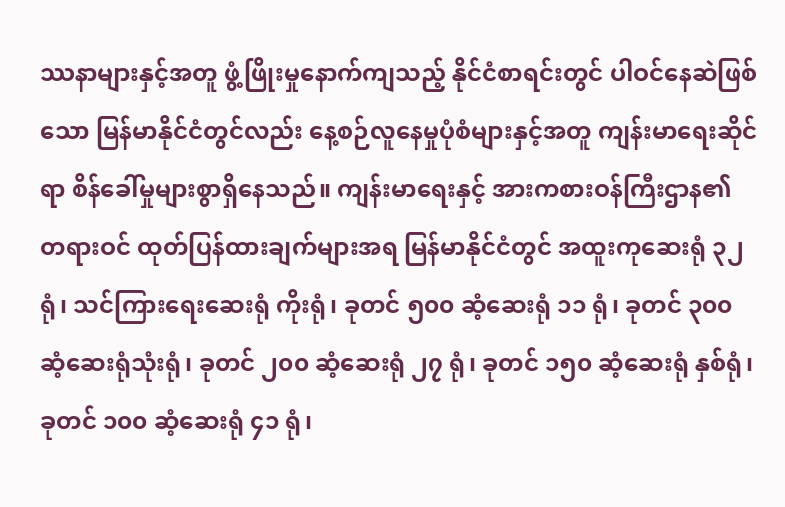ဿနာများနှင့်အတူ ဖွံ့ဖြိုးမှုနောက်ကျသည့် နိုင်ငံစာရင်းတွင် ပါဝင်နေဆဲဖြစ်သော မြန်မာနိုင်ငံတွင်လည်း နေ့စဉ်လူနေမှုပုံစံများနှင့်အတူ ကျန်းမာရေးဆိုင်ရာ စိန်ခေါ်မှုများစွာရှိနေသည်။ ကျန်းမာရေးနှင့် အားကစားဝန်ကြီးဌာန၏ တရားဝင် ထုတ်ပြန်ထားချက်များအရ မြန်မာနိုင်ငံတွင် အထူးကုဆေးရုံ ၃၂ ရုံ၊ သင်ကြားရေးဆေးရုံ ကိုးရုံ၊ ခုတင် ၅၀၀ ဆံ့ဆေးရုံ ၁၁ ရုံ၊ ခုတင် ၃၀၀ ဆံ့ဆေးရုံသုံးရုံ၊ ခုတင် ၂၀၀ ဆံ့ဆေးရုံ ၂၇ ရုံ၊ ခုတင် ၁၅၀ ဆံ့ဆေးရုံ နှစ်ရုံ၊ ခုတင် ၁၀၀ ဆံ့ဆေးရုံ ၄၁ ရုံ၊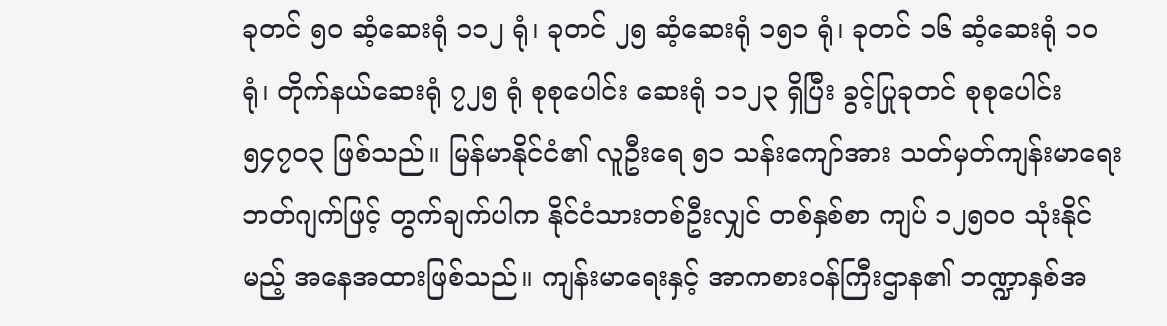ခုတင် ၅၀ ဆံ့ဆေးရုံ ၁၁၂ ရုံ၊ ခုတင် ၂၅ ဆံ့ဆေးရုံ ၁၅၁ ရုံ၊ ခုတင် ၁၆ ဆံ့ဆေးရုံ ၁၀ ရုံ၊ တိုက်နယ်ဆေးရုံ ၇၂၅ ရုံ စုစုပေါင်း ဆေးရုံ ၁၁၂၃ ရှိပြီး ခွင့်ပြုခုတင် စုစုပေါင်း ၅၄၇၀၃ ဖြစ်သည်။ မြန်မာနိုင်ငံ၏ လူဦးရေ ၅၁ သန်းကျော်အား သတ်မှတ်ကျန်းမာရေးဘတ်ဂျက်ဖြင့် တွက်ချက်ပါက နိုင်ငံသားတစ်ဦးလျှင် တစ်နှစ်စာ ကျပ် ၁၂၅၀၀ သုံးနိုင်မည့် အနေအထားဖြစ်သည်။ ကျန်းမာရေးနှင့် အာကစားဝန်ကြီးဌာန၏ ဘဏ္ဍာနှစ်အ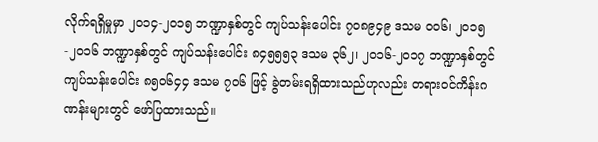လိုက်ရရှိမှုမှာ ၂၀၁၄-၂၀၁၅ ဘဏ္ဍာနှစ်တွင် ကျပ်သန်းပေါင်း ၇၀၈၉၄၉ ဒသမ ၀၀၆၊ ၂၀၁၅-၂၀၁၆ ဘဏ္ဍာနှစ်တွင် ကျပ်သန်းပေါင်း ၈၄၅၅၅၃ ဒသမ ၃၆၂၊ ၂၀၁၆-၂၀၁၇ ဘဏ္ဍာနှစ်တွင် ကျပ်သန်းပေါင်း ၈၅၀၆၄၄ ဒသမ ၇၀၆ ဖြင့် ခွဲတမ်းရရှိထားသည်ဟုလည်း တရားဝင်ကိန်းဂဏန်းများတွင် ဖော်ပြထားသည်။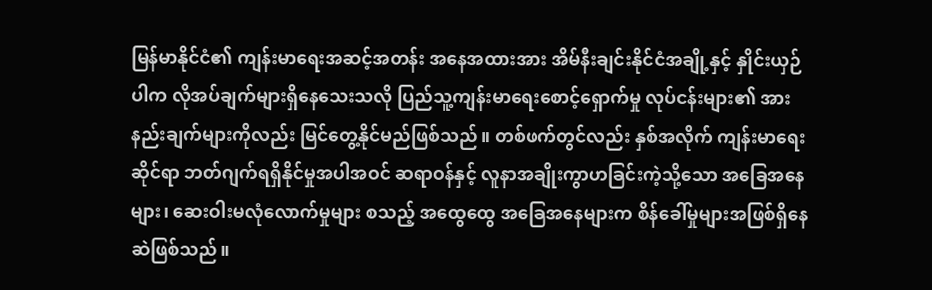မြန်မာနိုင်ငံ၏ ကျန်းမာရေးအဆင့်အတန်း အနေအထားအား အိမ်နီးချင်းနိုင်ငံအချို့နှင့် နှိုင်းယှဉ်ပါက လိုအပ်ချက်များရှိနေသေးသလို ပြည်သူ့ကျန်းမာရေးစောင့်ရှောက်မှု လုပ်ငန်းများ၏ အားနည်းချက်များကိုလည်း မြင်တွေ့နိုင်မည်ဖြစ်သည်။ တစ်ဖက်တွင်လည်း နှစ်အလိုက် ကျန်းမာရေးဆိုင်ရာ ဘတ်ဂျက်ရရှိနိုင်မှုအပါအဝင် ဆရာဝန်နှင့် လူနာအချိုးကွာဟခြင်းကဲ့သို့သော အခြေအနေများ၊ ဆေးဝါးမလုံလောက်မှုများ စသည့် အထွေထွေ အခြေအနေများက စိန်ခေါ်မှုများအဖြစ်ရှိနေဆဲဖြစ်သည်။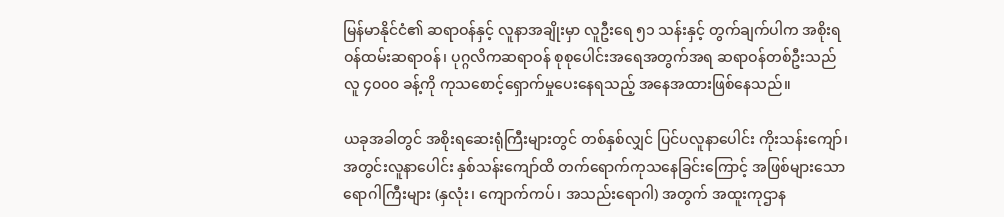မြန်မာနိုင်ငံ၏ ဆရာဝန်နှင့် လူနာအချိုးမှာ လူဦးရေ ၅၁ သန်းနှင့် တွက်ချက်ပါက အစိုးရဝန်ထမ်းဆရာဝန်၊ ပုဂ္ဂလိကဆရာဝန် စုစုပေါင်းအရေအတွက်အရ ဆရာဝန်တစ်ဦးသည် လူ ၄၀၀၀ ခန့်ကို ကုသစောင့်ရှောက်မှုပေးနေရသည့် အနေအထားဖြစ်နေသည်။

ယခုအခါတွင် အစိုးရဆေးရုံကြီးများတွင် တစ်နှစ်လျှင် ပြင်ပလူနာပေါင်း ကိုးသန်းကျော်၊ အတွင်းလူနာပေါင်း နှစ်သန်းကျော်ထိ တက်ရောက်ကုသနေခြင်းကြောင့် အဖြစ်များသော ရောဂါကြီးများ (နှလုံး၊ ကျောက်ကပ်၊ အသည်းရောဂါ) အတွက် အထူးကုဌာန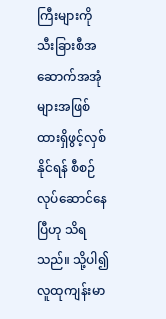ကြီးများကို သီးခြားစီအဆောက်အအုံများအဖြစ် ထားရှိဖွင့်လှစ်နိုင်ရန် စီစဉ်လုပ်ဆောင်နေပြီဟု သိရသည်။ သို့ပါ၍ လူထုကျန်းမာ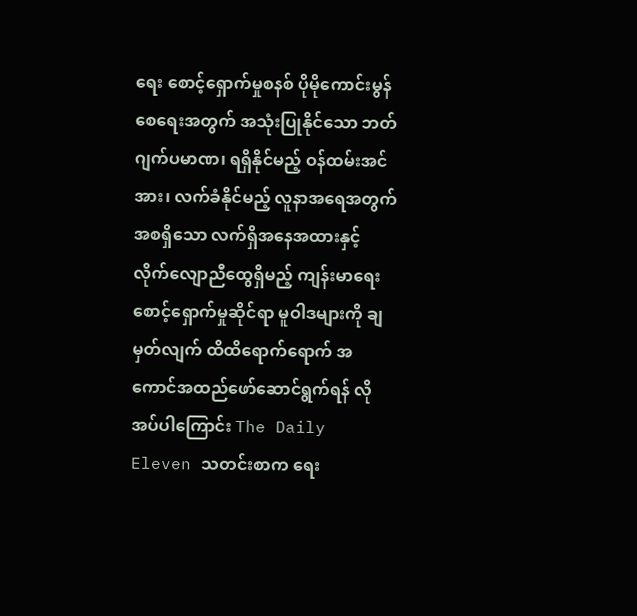ရေး စောင့်ရှောက်မှုစနစ် ပိုမိုကောင်းမွန်စေရေးအတွက် အသုံးပြုနိုင်သော ဘတ်ဂျက်ပမာဏ၊ ရရှိနိုင်မည့် ဝန်ထမ်းအင်အား၊ လက်ခံနိုင်မည့် လူနာအရေအတွက် အစရှိသော လက်ရှိအနေအထားနှင့် လိုက်လျောညီထွေရှိမည့် ကျန်းမာရေးစောင့်ရှောက်မှုဆိုင်ရာ မူဝါဒများကို ချမှတ်လျက် ထိထိရောက်ရောက် အကောင်အထည်ဖော်ဆောင်ရွက်ရန် လိုအပ်ပါကြောင်း The Daily Eleven သတင်းစာက ရေး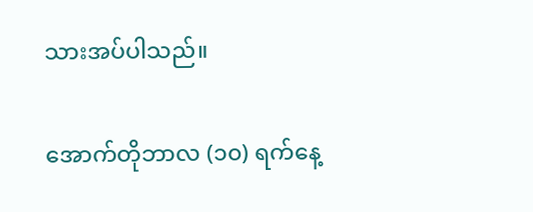သားအပ်ပါသည်။

အောက်တိုဘာလ (၁၀) ရက်နေ့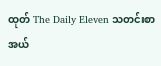ထုတ် The Daily Eleven သတင်းစာ အယ်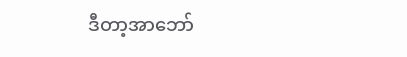ဒီတာ့အာဘော်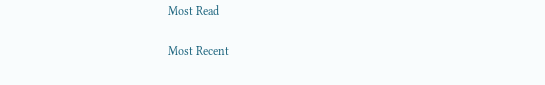Most Read

Most Recent